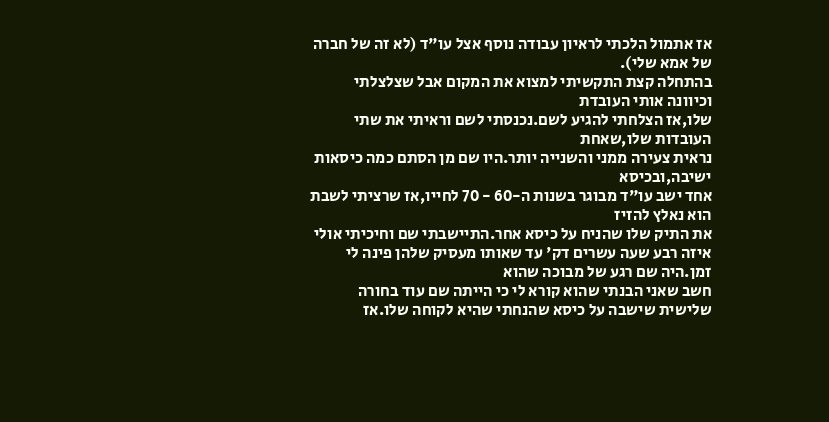אז אתמול הלכתי לראיון עבודה נוסף אצל עו"ד (לא זה של חברה של אמא שלי).
בהתחלה קצת התקשיתי למצוא את המקום אבל שצלצלתי וכיוונה אותי העובדת
שלו,אז הצלחתי להגיע לשם.נכנסתי לשם וראיתי את שתי העובדות שלו,שאחת
נראית צעירה ממני והשנייה יותר.היו שם מן הסתם כמה כיסאות ישיבה,ובכיסא
אחד ישב עו"ד מבוגר בשנות ה-60 - 70 לחייו,אז שרציתי לשבת הוא נאלץ להזיז
את התיק שלו שהניח על כיסא אחר.התיישבתי שם וחיכיתי אולי איזה רבע שעה עשרים דק' עד שאותו מעסיק שלהן פינה לי זמן.היה שם רגע של מבוכה שהוא
חשב שאני הבנתי שהוא קורא לי כי הייתה שם עוד בחורה שלישית שישבה על כיסא שהנחתי שהיא לקוחה שלו.אז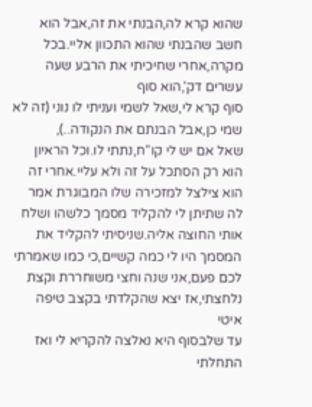שהוא קרא לה,הבנתי את זה,אבל הוא חשב שהבנתי שהוא התכוון אליי.בכל מקרה,אחרי שחיכיתי את הרבע שעה עשרים דק',הוא סוף
סוף קרא לי,שאל לשמי ועניתי לו נוני (זה לא שמי כן,אבל הבנתם את הנקודה..),
שאל אם יש לי קו"ח,נתתי לו.וכל הראיון הוא רק הסתכל על זה ולא עליי.אחרי זה
הוא צילצל למזכירה שלו המבוגרת אמר לה שתיתן לי להקליד מסמך כלשהו ושלח אותי החוצה אליה.שניסיתי להקליד את המסמך היו לי כמה קשיים,כי כמו שאמרתי לכם פעם,אני שנה וחצי משוחררת וקצת נלחצתי,אז יצא שהקלדתי בקצב טיפה איטי
עד שלבסוף היא נאלצה להקריא לי ואז התחלתי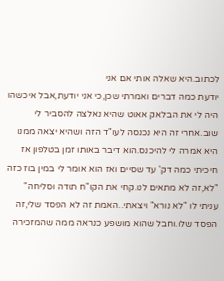לכתוב.היא שאלה אותי אם אני
יודעת כמה דברים ואמרתי שכן,כי אני יודעת,אבל איכשהו היה לי את הבלאק אאוט שהיא נאלצה להסביר לי שוב.אחרי זה היא נכנסה לעו"ד הזה ושהיא יצאה ממנו
היא אמרה לי להיכנס.הוא דיבר באותו זמן בטלפון אז חיכיתי כמה דק' עד שסיים ואז הוא אומר לי במין בוז כזה "לא,זה לא מתאים לנו.קחי את הקו"ח תודה וסליחה" עניתי לו "לא נורא" ויצאתי..האמת זה לא הפסד שלי,זה הפסד שלו.וחבל שהוא מושפע כנראה ממה שהמזכירה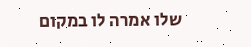שלו אמרה לו במקום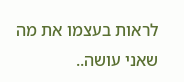לראות בעצמו את מה שאני עושה..